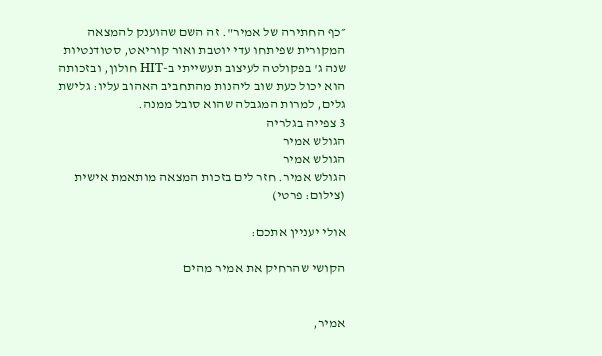״כף החתירה של אמיר". זה השם שהוענק להמצאה המקורית שפיתחו עדי יוטבת ואור קוריאט, סטודנטיות שנה ג' בפקולטה לעיצוב תעשייתי ב-HIT חולון, ובזכותה הוא יכול כעת שוב ליהנות מהתחביב האהוב עליו: גלישת גלים, למרות המגבלה שהוא סובל ממנה.
3 צפייה בגלריה
הגולש אמיר
הגולש אמיר
הגולש אמיר. חזר לים בזכות המצאה מותאמת אישית
(צילום: פרטי)

אולי יעניין אתכם:

הקושי שהרחיק את אמיר מהים


אמיר,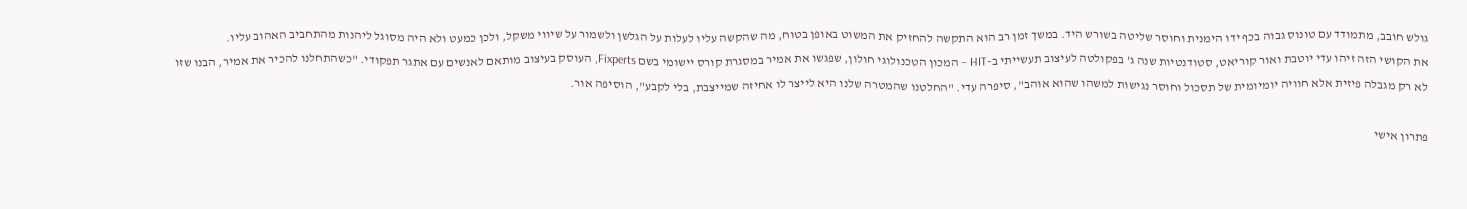גולש חובב, מתמודד עם טונוס גבוה בכף ידו הימנית וחוסר שליטה בשורש היד. במשך זמן רב הוא התקשה להחזיק את המשוט באופן בטוח, מה שהקשה עליו לעלות על הגלשן ולשמור על שיווי משקל, ולכן כמעט ולא היה מסוגל ליהנות מהתחביב האהוב עליו.
את הקושי הזה זיהו עדי יוטבת ואור קוריאט, סטודנטיות שנה ג’ בפקולטה לעיצוב תעשייתי ב-HIT – המכון הטכנולוגי חולון, שפגשו את אמיר במסגרת קורס יישומי בשם Fixperts, העוסק בעיצוב מותאם לאנשים עם אתגר תפקודי. "כשהתחלנו להכיר את אמיר, הבנו שזו לא רק מגבלה פיזית אלא חוויה יומיומית של תסכול וחוסר נגישות למשהו שהוא אוהב", סיפרה עדי. "החלטנו שהמטרה שלנו היא לייצר לו אחיזה שמייצבת, בלי לקבע", הוסיפה אור.

פתרון אישי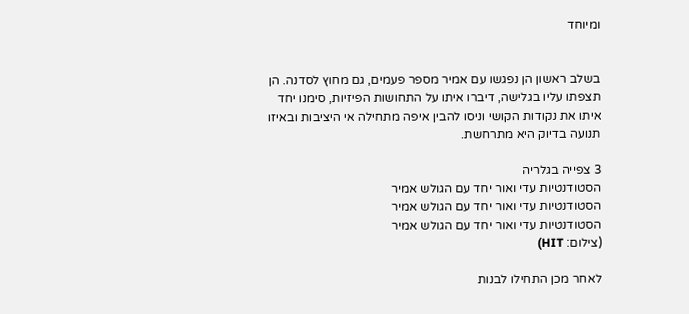ומיוחד


בשלב ראשון הן נפגשו עם אמיר מספר פעמים, גם מחוץ לסדנה. הן תצפתו עליו בגלישה, דיברו איתו על התחושות הפיזיות, סימנו יחד איתו את נקודות הקושי וניסו להבין איפה מתחילה אי היציבות ובאיזו תנועה בדיוק היא מתרחשת.

3 צפייה בגלריה
הסטודנטיות עדי ואור יחד עם הגולש אמיר
הסטודנטיות עדי ואור יחד עם הגולש אמיר
הסטודנטיות עדי ואור יחד עם הגולש אמיר
(צילום: HIT)

לאחר מכן התחילו לבנות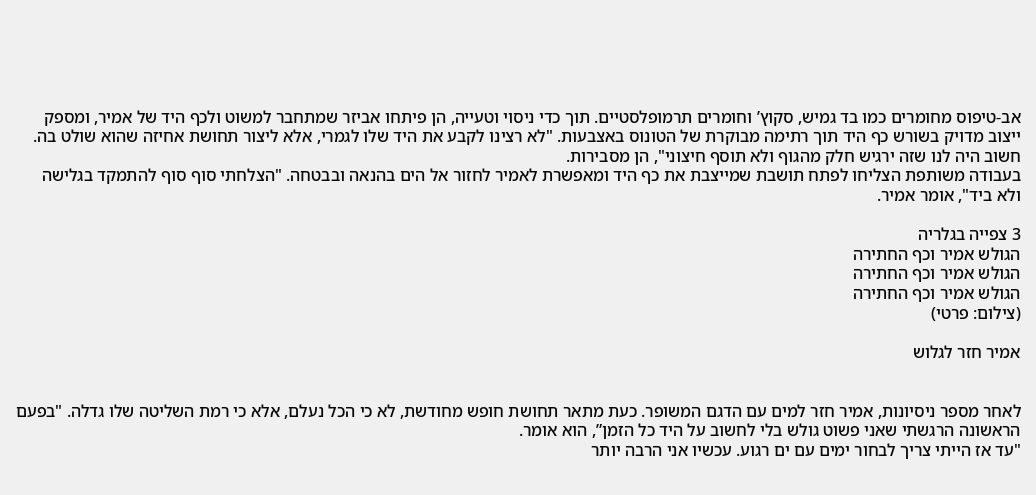אב-טיפוס מחומרים כמו בד גמיש, סקוץ’ וחומרים תרמופלסטיים. תוך כדי ניסוי וטעייה, הן פיתחו אביזר שמתחבר למשוט ולכף היד של אמיר, ומספק ייצוב מדויק בשורש כף היד תוך רתימה מבוקרת של הטונוס באצבעות. "לא רצינו לקבע את היד שלו לגמרי, אלא ליצור תחושת אחיזה שהוא שולט בה. חשוב היה לנו שזה ירגיש חלק מהגוף ולא תוסף חיצוני", הן מסבירות.
בעבודה משותפת הצליחו לפתח תושבת שמייצבת את כף היד ומאפשרת לאמיר לחזור אל הים בהנאה ובבטחה. "הצלחתי סוף סוף להתמקד בגלישה ולא ביד", אומר אמיר.

3 צפייה בגלריה
הגולש אמיר וכף החתירה
הגולש אמיר וכף החתירה
הגולש אמיר וכף החתירה
(צילום: פרטי)

אמיר חזר לגלוש


לאחר מספר ניסיונות, אמיר חזר למים עם הדגם המשופר. כעת מתאר תחושת חופש מחודשת, לא כי הכל נעלם, אלא כי רמת השליטה שלו גדלה. "בפעם הראשונה הרגשתי שאני פשוט גולש בלי לחשוב על היד כל הזמן”, הוא אומר.
"עד אז הייתי צריך לבחור ימים עם ים רגוע. עכשיו אני הרבה יותר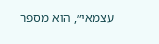עצמאי״, הוא מספר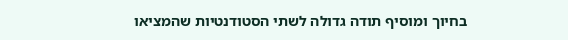בחיוך ומוסיף תודה גדולה לשתי הסטודנטיות שהמציאו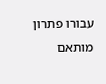עבורו פתרון מותאם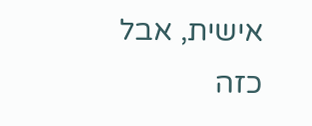אישית, אבל כזה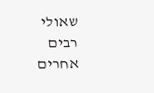שאולי רבים אחרים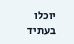יוכלו בעתיד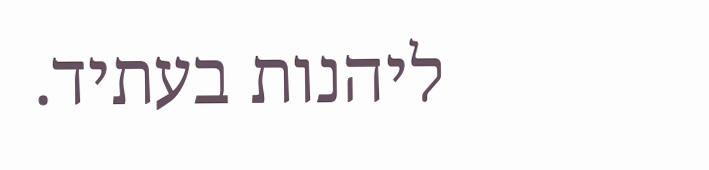ליהנות בעתיד.